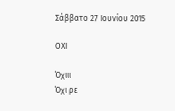Σάββατο 27 Ιουνίου 2015

ΟΧΙ

Όχιιι
Όχι ρε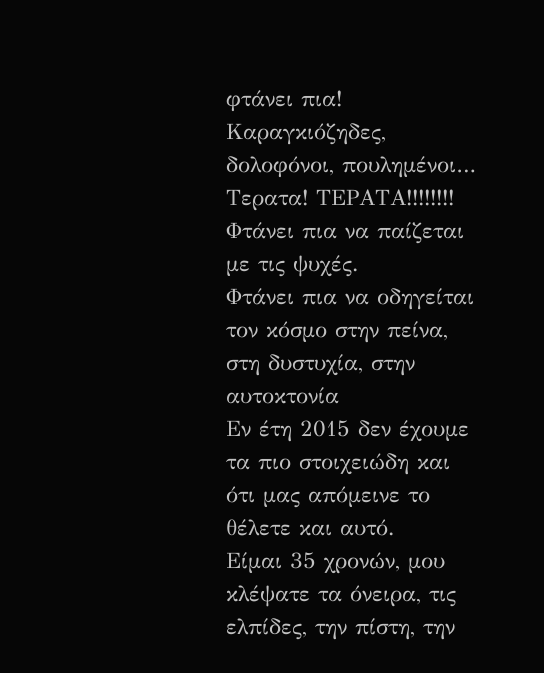φτάνει πια!
Καραγκιόζηδες, δολοφόνοι, πουλημένοι…
Τερατα! ΤΕΡΑΤΑ!!!!!!!!
Φτάνει πια να παίζεται με τις ψυχές.
Φτάνει πια να οδηγείται τον κόσμο στην πείνα, στη δυστυχία, στην αυτοκτονία
Εν έτη 2015 δεν έχουμε τα πιο στοιχειώδη και ότι μας απόμεινε το θέλετε και αυτό.
Είμαι 35 χρονών, μου κλέψατε τα όνειρα, τις ελπίδες, την πίστη, την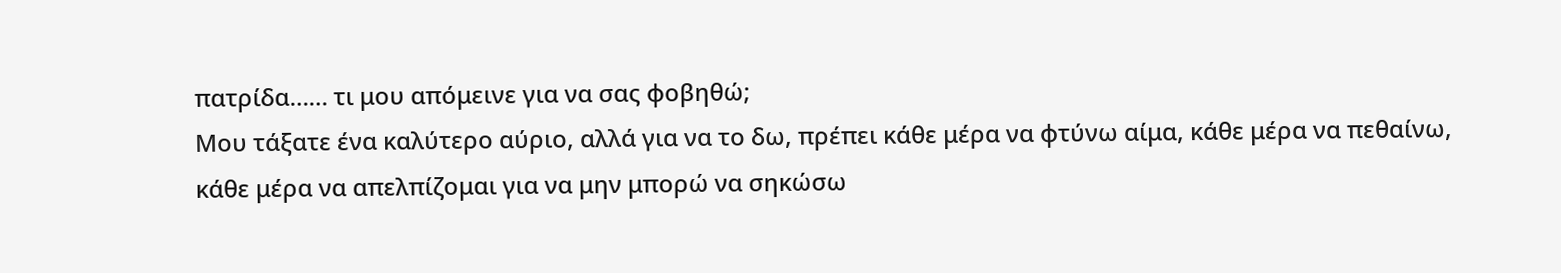πατρίδα…… τι μου απόμεινε για να σας φοβηθώ;
Μου τάξατε ένα καλύτερο αύριο, αλλά για να το δω, πρέπει κάθε μέρα να φτύνω αίμα, κάθε μέρα να πεθαίνω, κάθε μέρα να απελπίζομαι για να μην μπορώ να σηκώσω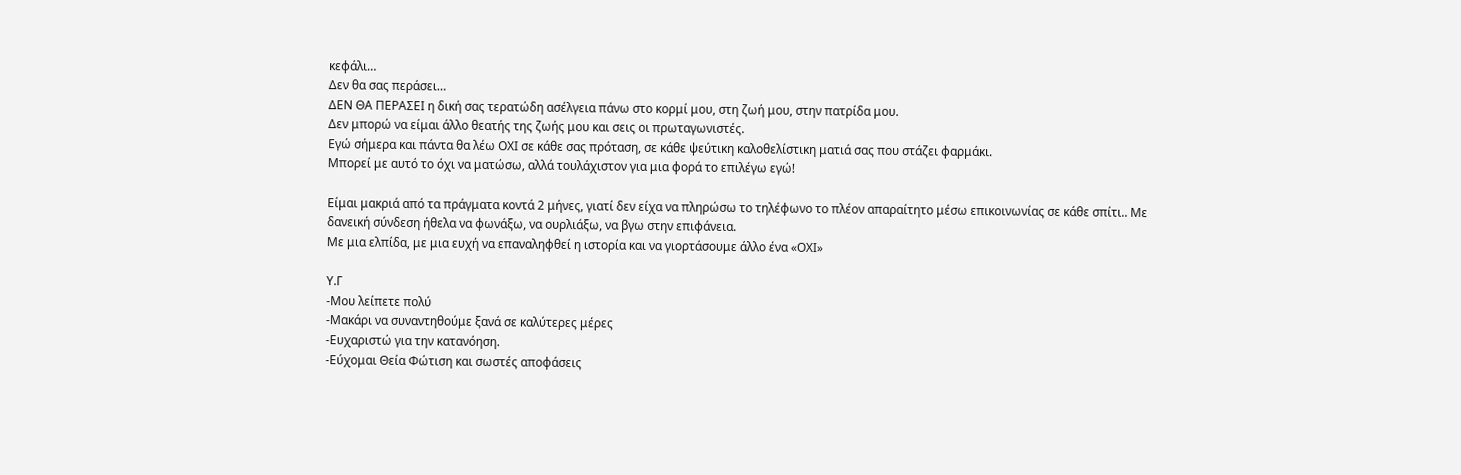κεφάλι…
Δεν θα σας περάσει…
ΔΕΝ ΘΑ ΠΕΡΑΣΕΙ η δική σας τερατώδη ασέλγεια πάνω στο κορμί μου, στη ζωή μου, στην πατρίδα μου.
Δεν μπορώ να είμαι άλλο θεατής της ζωής μου και σεις οι πρωταγωνιστές.
Εγώ σήμερα και πάντα θα λέω ΟΧΙ σε κάθε σας πρόταση, σε κάθε ψεύτικη καλοθελίστικη ματιά σας που στάζει φαρμάκι.
Μπορεί με αυτό το όχι να ματώσω, αλλά τουλάχιστον για μια φορά το επιλέγω εγώ!

Είμαι μακριά από τα πράγματα κοντά 2 μήνες, γιατί δεν είχα να πληρώσω το τηλέφωνο το πλέον απαραίτητο μέσω επικοινωνίας σε κάθε σπίτι.. Με δανεική σύνδεση ήθελα να φωνάξω, να ουρλιάξω, να βγω στην επιφάνεια.
Με μια ελπίδα, με μια ευχή να επαναληφθεί η ιστορία και να γιορτάσουμε άλλο ένα «ΟΧΙ»

Υ.Γ
-Μου λείπετε πολύ
-Μακάρι να συναντηθούμε ξανά σε καλύτερες μέρες
-Ευχαριστώ για την κατανόηση.
-Εύχομαι Θεία Φώτιση και σωστές αποφάσεις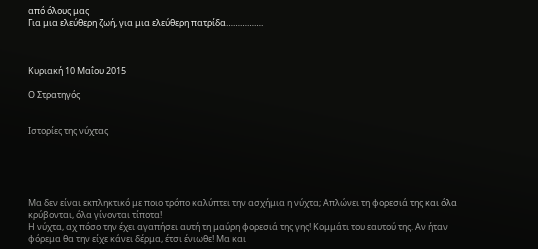από όλους μας
Για μια ελεύθερη ζωή, για μια ελεύθερη πατρίδα…………….



Κυριακή 10 Μαΐου 2015

Ο Στρατηγός


Ιστορίες της νύχτας





Μα δεν είναι εκπληκτικό με ποιο τρόπο καλύπτει την ασχήμια η νύχτα; Απλώνει τη φορεσιά της και όλα κρύβονται, όλα γίνονται τίποτα!
Η νύχτα, αχ πόσο την έχει αγαπήσει αυτή τη μαύρη φορεσιά της γης! Κομμάτι του εαυτού της. Αν ήταν φόρεμα θα την είχε κάνει δέρμα, έτσι ένιωθε! Μα και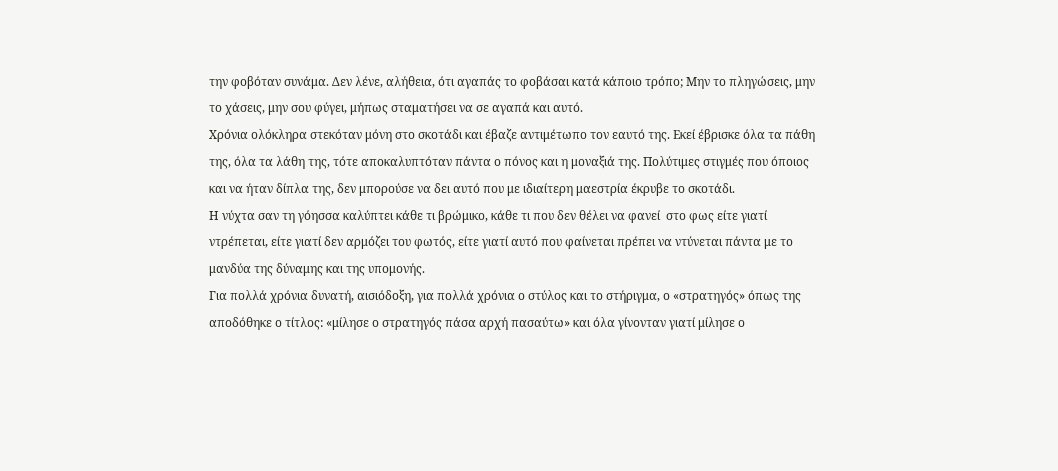την φοβόταν συνάμα. Δεν λένε, αλήθεια, ότι αγαπάς το φοβάσαι κατά κάποιο τρόπο; Μην το πληγώσεις, μην το χάσεις, μην σου φύγει, μήπως σταματήσει να σε αγαπά και αυτό.
Χρόνια ολόκληρα στεκόταν μόνη στο σκοτάδι και έβαζε αντιμέτωπο τον εαυτό της. Εκεί έβρισκε όλα τα πάθη της, όλα τα λάθη της, τότε αποκαλυπτόταν πάντα ο πόνος και η μοναξιά της. Πολύτιμες στιγμές που όποιος και να ήταν δίπλα της, δεν μπορούσε να δει αυτό που με ιδιαίτερη μαεστρία έκρυβε το σκοτάδι.
Η νύχτα σαν τη γόησσα καλύπτει κάθε τι βρώμικο, κάθε τι που δεν θέλει να φανεί  στο φως είτε γιατί ντρέπεται, είτε γιατί δεν αρμόζει του φωτός, είτε γιατί αυτό που φαίνεται πρέπει να ντύνεται πάντα με το μανδύα της δύναμης και της υπομονής.
Για πολλά χρόνια δυνατή, αισιόδοξη, για πολλά χρόνια ο στύλος και το στήριγμα, ο «στρατηγός» όπως της αποδόθηκε ο τίτλος: «μίλησε ο στρατηγός πάσα αρχή πασαύτω» και όλα γίνονταν γιατί μίλησε ο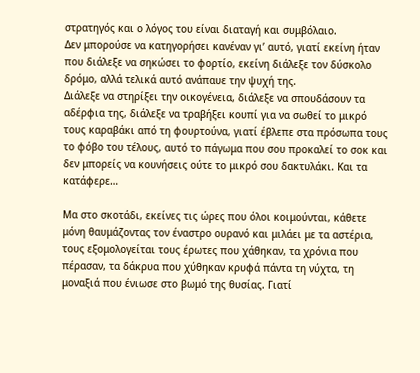στρατηγός και ο λόγος του είναι διαταγή και συμβόλαιο.
Δεν μπορούσε να κατηγορήσει κανέναν γι’ αυτό, γιατί εκείνη ήταν που διάλεξε να σηκώσει το φορτίο, εκείνη διάλεξε τον δύσκολο δρόμο, αλλά τελικά αυτό ανάπαυε την ψυχή της.
Διάλεξε να στηρίξει την οικογένεια, διάλεξε να σπουδάσουν τα αδέρφια της, διάλεξε να τραβήξει κουπί για να σωθεί το μικρό τους καραβάκι από τη φουρτούνα, γιατί έβλεπε στα πρόσωπα τους το φόβο του τέλους, αυτό το πάγωμα που σου προκαλεί το σοκ και δεν μπορείς να κουνήσεις ούτε το μικρό σου δακτυλάκι. Και τα κατάφερε…

Μα στο σκοτάδι, εκείνες τις ώρες που όλοι κοιμούνται, κάθετε μόνη θαυμάζοντας τον έναστρο ουρανό και μιλάει με τα αστέρια, τους εξομολογείται τους έρωτες που χάθηκαν, τα χρόνια που πέρασαν, τα δάκρυα που χύθηκαν κρυφά πάντα τη νύχτα, τη μοναξιά που ένιωσε στο βωμό της θυσίας. Γιατί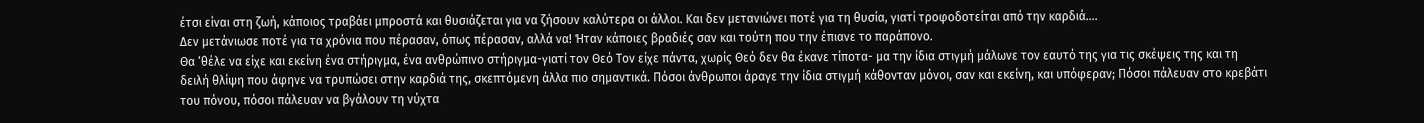έτσι είναι στη ζωή, κάποιος τραβάει μπροστά και θυσιάζεται για να ζήσουν καλύτερα οι άλλοι. Και δεν μετανιώνει ποτέ για τη θυσία, γιατί τροφοδοτείται από την καρδιά….
Δεν μετάνιωσε ποτέ για τα χρόνια που πέρασαν, όπως πέρασαν, αλλά να! Ήταν κάποιες βραδιές σαν και τούτη που την έπιανε το παράπονο.
Θα ‘θέλε να είχε και εκείνη ένα στήριγμα, ένα ανθρώπινο στήριγμα-γιατί τον Θεό Τον είχε πάντα, χωρίς Θεό δεν θα έκανε τίποτα- μα την ίδια στιγμή μάλωνε τον εαυτό της για τις σκέψεις της και τη δειλή θλίψη που άφηνε να τρυπώσει στην καρδιά της, σκεπτόμενη άλλα πιο σημαντικά. Πόσοι άνθρωποι άραγε την ίδια στιγμή κάθονταν μόνοι, σαν και εκείνη, και υπόφεραν; Πόσοι πάλευαν στο κρεβάτι του πόνου, πόσοι πάλευαν να βγάλουν τη νύχτα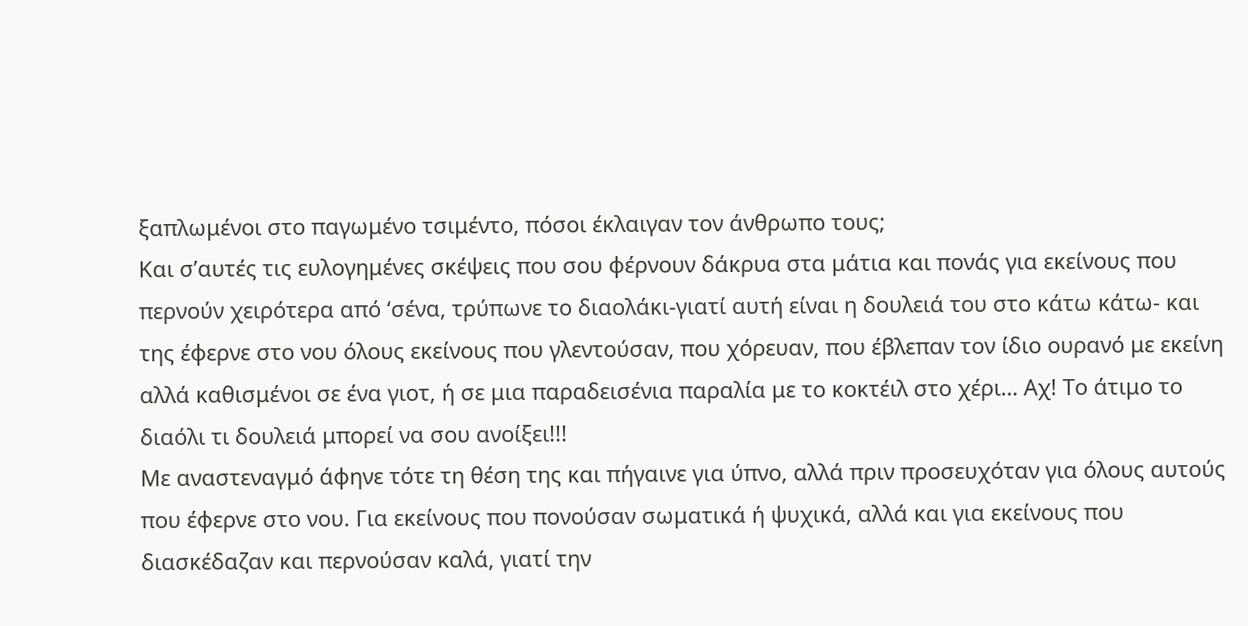ξαπλωμένοι στο παγωμένο τσιμέντο, πόσοι έκλαιγαν τον άνθρωπο τους;
Και σ’αυτές τις ευλογημένες σκέψεις που σου φέρνουν δάκρυα στα μάτια και πονάς για εκείνους που περνούν χειρότερα από ‘σένα, τρύπωνε το διαολάκι-γιατί αυτή είναι η δουλειά του στο κάτω κάτω- και της έφερνε στο νου όλους εκείνους που γλεντούσαν, που χόρευαν, που έβλεπαν τον ίδιο ουρανό με εκείνη αλλά καθισμένοι σε ένα γιοτ, ή σε μια παραδεισένια παραλία με το κοκτέιλ στο χέρι… Αχ! Το άτιμο το διαόλι τι δουλειά μπορεί να σου ανοίξει!!!
Με αναστεναγμό άφηνε τότε τη θέση της και πήγαινε για ύπνο, αλλά πριν προσευχόταν για όλους αυτούς που έφερνε στο νου. Για εκείνους που πονούσαν σωματικά ή ψυχικά, αλλά και για εκείνους που διασκέδαζαν και περνούσαν καλά, γιατί την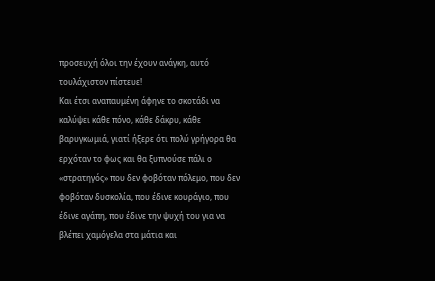προσευχή όλοι την έχουν ανάγκη, αυτό τουλάχιστον πίστευε!
Και έτσι αναπαυμένη άφηνε το σκοτάδι να καλύψει κάθε πόνο, κάθε δάκρυ, κάθε βαρυγκωμιά, γιατί ήξερε ότι πολύ γρήγορα θα ερχόταν το φως και θα ξυπνούσε πάλι ο «στρατηγός» που δεν φοβόταν πόλεμο, που δεν φοβόταν δυσκολία, που έδινε κουράγιο, που έδινε αγάπη, που έδινε την ψυχή του για να βλέπει χαμόγελα στα μάτια και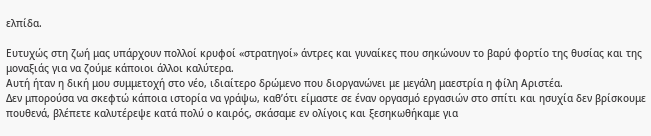ελπίδα.

Ευτυχώς στη ζωή μας υπάρχουν πολλοί κρυφοί «στρατηγοί» άντρες και γυναίκες που σηκώνουν το βαρύ φορτίο της θυσίας και της μοναξιάς για να ζούμε κάποιοι άλλοι καλύτερα.
Αυτή ήταν η δική μου συμμετοχή στο νέο, ιδιαίτερο δρώμενο που διοργανώνει με μεγάλη μαεστρία η φίλη Αριστέα.
Δεν μπορούσα να σκεφτώ κάποια ιστορία να γράψω, καθ’ότι είμαστε σε έναν οργασμό εργασιών στο σπίτι και ησυχία δεν βρίσκουμε πουθενά, βλέπετε καλυτέρεψε κατά πολύ ο καιρός, σκάσαμε εν ολίγοις και ξεσηκωθήκαμε για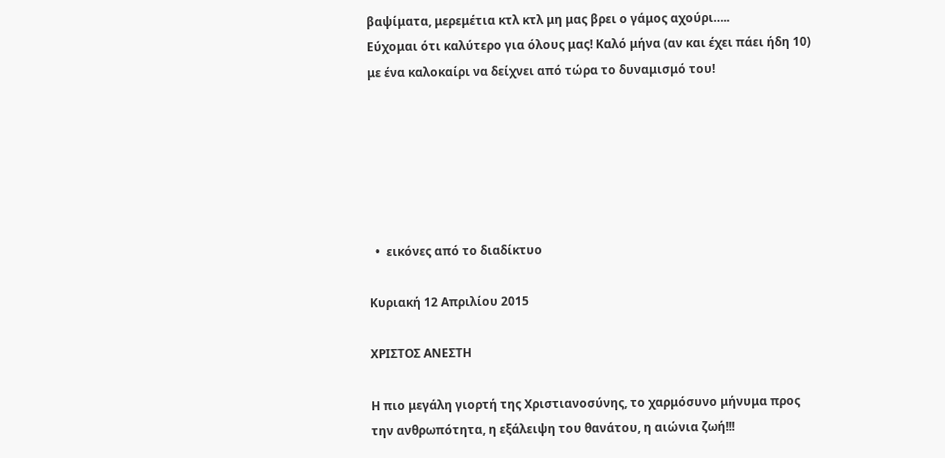βαψίματα, μερεμέτια κτλ κτλ μη μας βρει ο γάμος αχούρι…..
Εύχομαι ότι καλύτερο για όλους μας! Καλό μήνα (αν και έχει πάει ήδη 10) με ένα καλοκαίρι να δείχνει από τώρα το δυναμισμό του!






  •  εικόνες από το διαδίκτυο

Κυριακή 12 Απριλίου 2015

ΧΡΙΣΤΟΣ ΑΝΕΣΤΗ

Η πιο μεγάλη γιορτή της Χριστιανοσύνης, το χαρμόσυνο μήνυμα προς την ανθρωπότητα, η εξάλειψη του θανάτου, η αιώνια ζωή!!!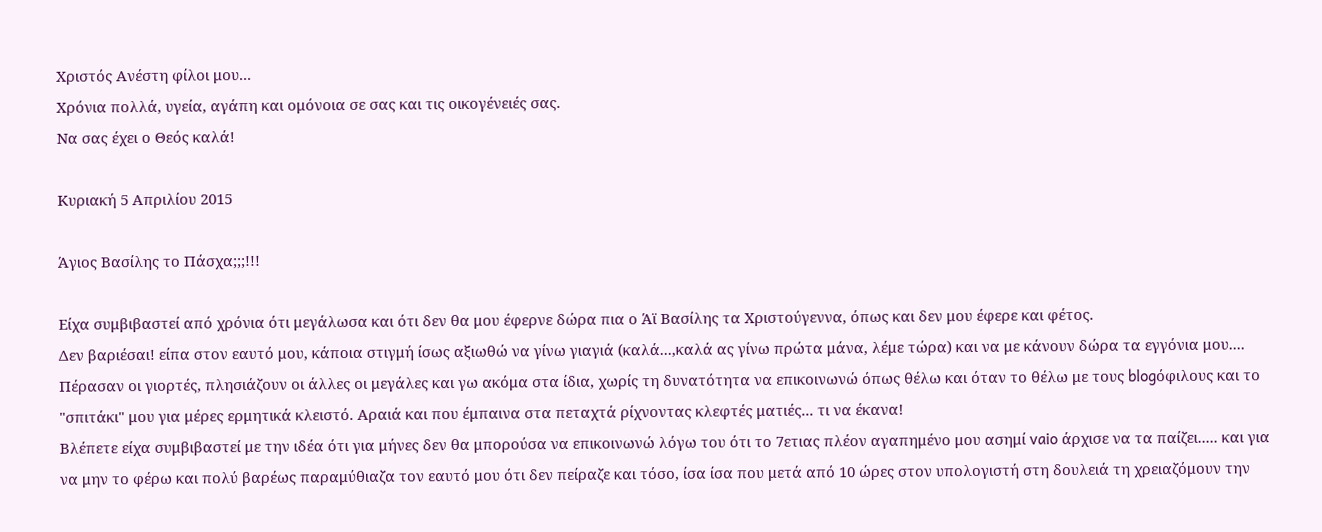Χριστός Ανέστη φίλοι μου...
Χρόνια πολλά, υγεία, αγάπη και ομόνοια σε σας και τις οικογένειές σας.
Να σας έχει ο Θεός καλά!

Κυριακή 5 Απριλίου 2015

Άγιος Βασίλης το Πάσχα;;;!!!

Είχα συμβιβαστεί από χρόνια ότι μεγάλωσα και ότι δεν θα μου έφερνε δώρα πια ο Άϊ Βασίλης τα Χριστούγεννα, όπως και δεν μου έφερε και φέτος.
Δεν βαριέσαι! είπα στον εαυτό μου, κάποια στιγμή ίσως αξιωθώ να γίνω γιαγιά (καλά...,καλά ας γίνω πρώτα μάνα, λέμε τώρα) και να με κάνουν δώρα τα εγγόνια μου....
Πέρασαν οι γιορτές, πλησιάζουν οι άλλες οι μεγάλες και γω ακόμα στα ίδια, χωρίς τη δυνατότητα να επικοινωνώ όπως θέλω και όταν το θέλω με τους blogόφιλους και το "σπιτάκι" μου για μέρες ερμητικά κλειστό. Αραιά και που έμπαινα στα πεταχτά ρίχνοντας κλεφτές ματιές... τι να έκανα!
Βλέπετε είχα συμβιβαστεί με την ιδέα ότι για μήνες δεν θα μπορούσα να επικοινωνώ λόγω του ότι το 7ετιας πλέον αγαπημένο μου ασημί vaio άρχισε να τα παίζει..... και για να μην το φέρω και πολύ βαρέως παραμύθιαζα τον εαυτό μου ότι δεν πείραζε και τόσο, ίσα ίσα που μετά από 10 ώρες στον υπολογιστή στη δουλειά τη χρειαζόμουν την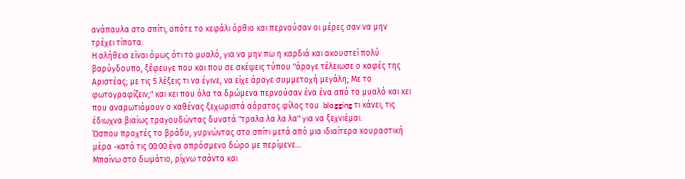ανάπαυλα στο σπίτι, οπότε το κεφάλι όρθιο και περνούσαν οι μέρες σαν να μην τρέχει τίποτα.
Η αλήθεια είναι όμως ότι το μυαλό, για να μην πω η καρδιά και ακουστεί πολύ βαρύγδουπο, ξέφευγε που και που σε σκέψεις τύπου "άραγε τέλειωσε ο καφές της Αριστέας; με τις 5 λέξεις τι να έγινε, να είχε άραγε συμμετοχή μεγάλη; Με το φωτογραφίζειν;" και κει που όλα τα δρώμενα περνούσαν ένα ένα από το μυαλό και κει που αναρωτιόμουν ο καθένας ξεχωριστά αόρατος φίλος του  blogging τι κάνει, τις έδιωχνα βιαίως τραγουδώντας δυνατά "τραλα λα λα λα" για να ξεχνιέμαι.
Ώσπου προχτές το βράδυ, γυρνώντας στο σπίτι μετά από μια ιδιαίτερα κουραστική μέρα -κατά τις 00:00 ένα απρόσμενο δώρο με περίμενε...
Μπαίνω στο δωμάτιο, ρίχνω τσάντα και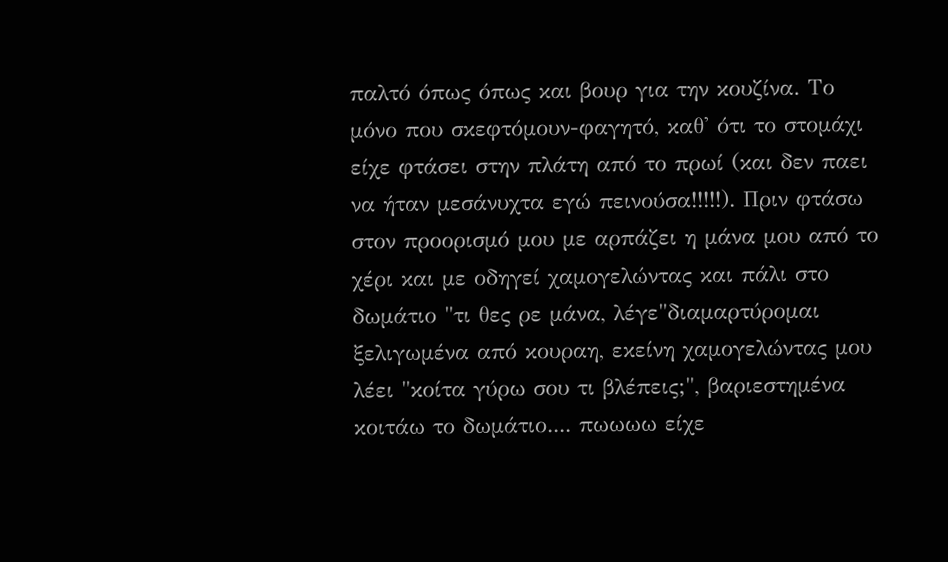παλτό όπως όπως και βουρ για την κουζίνα. Το μόνο που σκεφτόμουν-φαγητό, καθ' ότι το στομάχι είχε φτάσει στην πλάτη από το πρωί (και δεν παει να ήταν μεσάνυχτα εγώ πεινούσα!!!!!). Πριν φτάσω στον προορισμό μου με αρπάζει η μάνα μου από το χέρι και με οδηγεί χαμογελώντας και πάλι στο δωμάτιο "τι θες ρε μάνα, λέγε"διαμαρτύρομαι ξελιγωμένα από κουραη, εκείνη χαμογελώντας μου λέει "κοίτα γύρω σου τι βλέπεις;", βαριεστημένα κοιτάω το δωμάτιο.... πωωωω είχε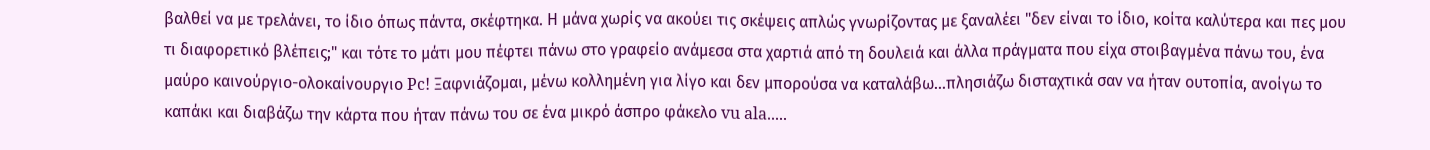βαλθεί να με τρελάνει, το ίδιο όπως πάντα, σκέφτηκα. Η μάνα χωρίς να ακούει τις σκέψεις απλώς γνωρίζοντας με ξαναλέει "δεν είναι το ίδιο, κοίτα καλύτερα και πες μου τι διαφορετικό βλέπεις;" και τότε το μάτι μου πέφτει πάνω στο γραφείο ανάμεσα στα χαρτιά από τη δουλειά και άλλα πράγματα που είχα στοιβαγμένα πάνω του, ένα μαύρο καινούργιο-ολοκαίνουργιο Pc! Ξαφνιάζομαι, μένω κολλημένη για λίγο και δεν μπορούσα να καταλάβω...πλησιάζω δισταχτικά σαν να ήταν ουτοπία, ανοίγω το καπάκι και διαβάζω την κάρτα που ήταν πάνω του σε ένα μικρό άσπρο φάκελο vu ala.....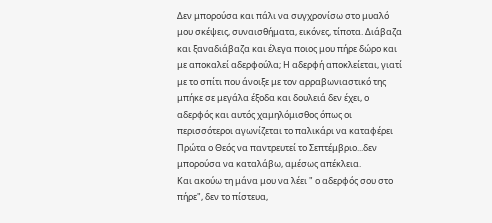Δεν μπορούσα και πάλι να συγχρονίσω στο μυαλό μου σκέψεις, συναισθήματα, εικόνες, τίποτα. Διάβαζα και ξαναδιάβαζα και έλεγα ποιος μου πήρε δώρο και με αποκαλεί αδερφούλα; Η αδερφή αποκλείεται, γιατί με το σπίτι που άνοιξε με τον αρραβωνιαστικό της μπήκε σε μεγάλα έξοδα και δουλειά δεν έχει, ο αδερφός και αυτός χαμηλόμισθος όπως οι περισσότεροι αγωνίζεται το παλικάρι να καταφέρει Πρώτα ο Θεός να παντρευτεί το Σεπτέμβριο...δεν μπορούσα να καταλάβω, αμέσως απέκλεια.
Και ακούω τη μάνα μου να λέει " ο αδερφός σου στο πήρε", δεν το πίστευα,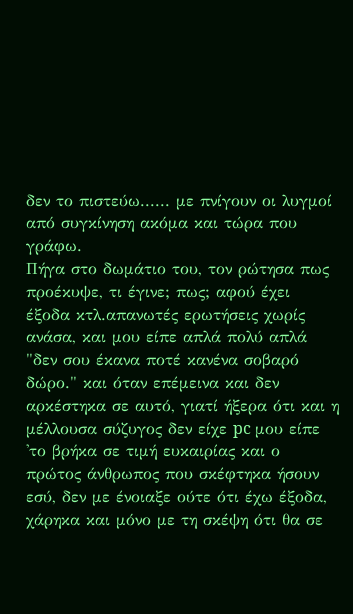δεν το πιστεύω...... με πνίγουν οι λυγμοί από συγκίνηση ακόμα και τώρα που γράφω.
Πήγα στο δωμάτιο του, τον ρώτησα πως προέκυψε, τι έγινε; πως; αφού έχει έξοδα κτλ.απανωτές ερωτήσεις χωρίς ανάσα, και μου είπε απλά πολύ απλά  "δεν σου έκανα ποτέ κανένα σοβαρό δώρο." και όταν επέμεινα και δεν αρκέστηκα σε αυτό, γιατί ήξερα ότι και η μέλλουσα σύζυγος δεν είχε pc μου είπε 'το βρήκα σε τιμή ευκαιρίας και ο πρώτος άνθρωπος που σκέφτηκα ήσουν εσύ, δεν με ένοιαξε ούτε ότι έχω έξοδα, χάρηκα και μόνο με τη σκέψη ότι θα σε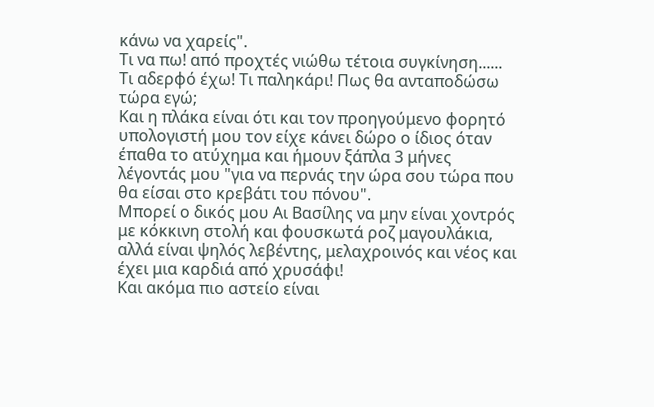κάνω να χαρείς".
Τι να πω! από προχτές νιώθω τέτοια συγκίνηση......
Τι αδερφό έχω! Τι παληκάρι! Πως θα ανταποδώσω τώρα εγώ;
Και η πλάκα είναι ότι και τον προηγούμενο φορητό υπολογιστή μου τον είχε κάνει δώρο ο ίδιος όταν έπαθα το ατύχημα και ήμουν ξάπλα 3 μήνες λέγοντάς μου "για να περνάς την ώρα σου τώρα που θα είσαι στο κρεβάτι του πόνου".
Μπορεί ο δικός μου Αι Βασίλης να μην είναι χοντρός με κόκκινη στολή και φουσκωτά ροζ μαγουλάκια, αλλά είναι ψηλός λεβέντης, μελαχροινός και νέος και έχει μια καρδιά από χρυσάφι!
Και ακόμα πιο αστείο είναι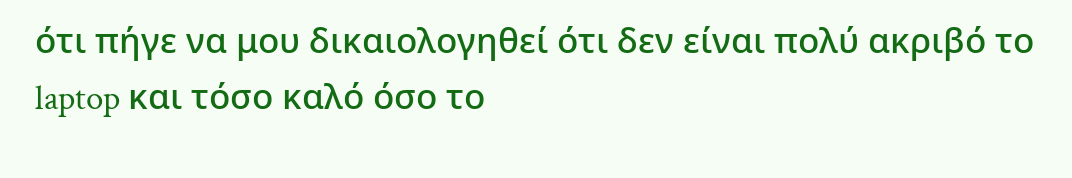ότι πήγε να μου δικαιολογηθεί ότι δεν είναι πολύ ακριβό το laptop και τόσο καλό όσο το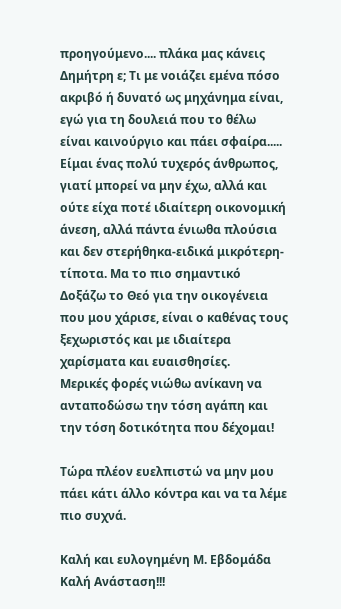προηγούμενο.... πλάκα μας κάνεις Δημήτρη ε; Τι με νοιάζει εμένα πόσο ακριβό ή δυνατό ως μηχάνημα είναι, εγώ για τη δουλειά που το θέλω είναι καινούργιο και πάει σφαίρα.....
Είμαι ένας πολύ τυχερός άνθρωπος, γιατί μπορεί να μην έχω, αλλά και ούτε είχα ποτέ ιδιαίτερη οικονομική άνεση, αλλά πάντα ένιωθα πλούσια και δεν στερήθηκα-ειδικά μικρότερη-τίποτα. Μα το πιο σημαντικό Δοξάζω το Θεό για την οικογένεια που μου χάρισε, είναι ο καθένας τους ξεχωριστός και με ιδιαίτερα χαρίσματα και ευαισθησίες.
Μερικές φορές νιώθω ανίκανη να ανταποδώσω την τόση αγάπη και την τόση δοτικότητα που δέχομαι!

Τώρα πλέον ευελπιστώ να μην μου πάει κάτι άλλο κόντρα και να τα λέμε πιο συχνά.

Καλή και ευλογημένη Μ. Εβδομάδα
Καλή Ανάσταση!!!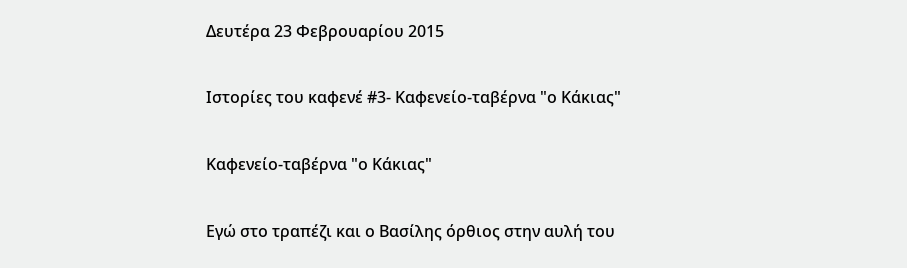Δευτέρα 23 Φεβρουαρίου 2015

Ιστορίες του καφενέ #3- Καφενείο-ταβέρνα "ο Κάκιας"

Καφενείο-ταβέρνα "ο Κάκιας"

Εγώ στο τραπέζι και ο Βασίλης όρθιος στην αυλή του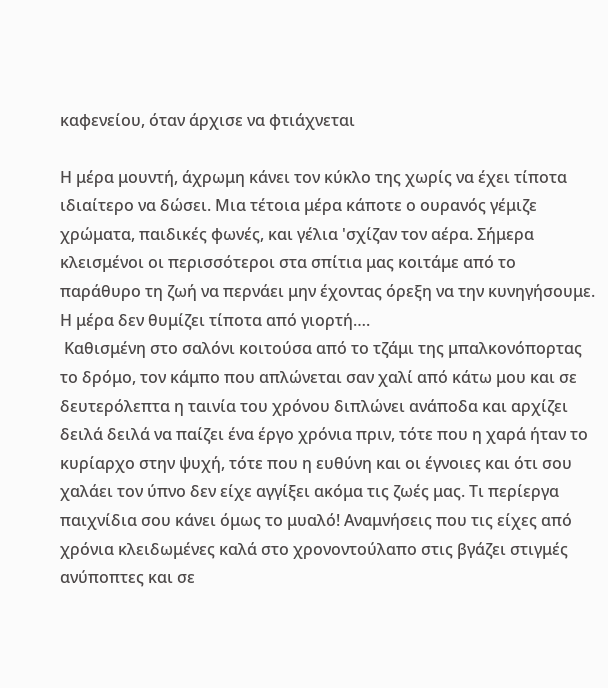καφενείου, όταν άρχισε να φτιάχνεται

Η μέρα μουντή, άχρωμη κάνει τον κύκλο της χωρίς να έχει τίποτα ιδιαίτερο να δώσει. Μια τέτοια μέρα κάποτε ο ουρανός γέμιζε χρώματα, παιδικές φωνές, και γέλια 'σχίζαν τον αέρα. Σήμερα κλεισμένοι οι περισσότεροι στα σπίτια μας κοιτάμε από το παράθυρο τη ζωή να περνάει μην έχοντας όρεξη να την κυνηγήσουμε. Η μέρα δεν θυμίζει τίποτα από γιορτή….
 Καθισμένη στο σαλόνι κοιτούσα από το τζάμι της μπαλκονόπορτας το δρόμο, τον κάμπο που απλώνεται σαν χαλί από κάτω μου και σε δευτερόλεπτα η ταινία του χρόνου διπλώνει ανάποδα και αρχίζει δειλά δειλά να παίζει ένα έργο χρόνια πριν, τότε που η χαρά ήταν το κυρίαρχο στην ψυχή, τότε που η ευθύνη και οι έγνοιες και ότι σου χαλάει τον ύπνο δεν είχε αγγίξει ακόμα τις ζωές μας. Τι περίεργα παιχνίδια σου κάνει όμως το μυαλό! Αναμνήσεις που τις είχες από χρόνια κλειδωμένες καλά στο χρονοντούλαπο στις βγάζει στιγμές ανύποπτες και σε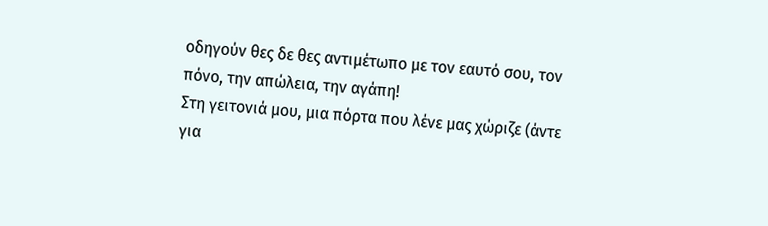οδηγούν θες δε θες αντιμέτωπο με τον εαυτό σου, τον πόνο, την απώλεια, την αγάπη!
Στη γειτονιά μου, μια πόρτα που λένε μας χώριζε (άντε για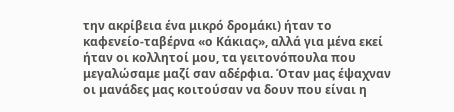την ακρίβεια ένα μικρό δρομάκι) ήταν το καφενείο-ταβέρνα «ο Κάκιας», αλλά για μένα εκεί ήταν οι κολλητοί μου, τα γειτονόπουλα που μεγαλώσαμε μαζί σαν αδέρφια. Όταν μας έψαχναν οι μανάδες μας κοιτούσαν να δουν που είναι η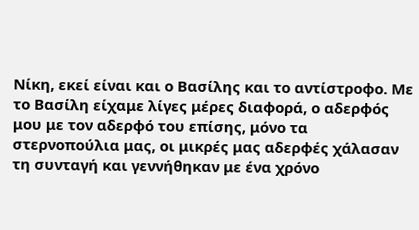Νίκη, εκεί είναι και ο Βασίλης και το αντίστροφο. Με το Βασίλη είχαμε λίγες μέρες διαφορά, ο αδερφός μου με τον αδερφό του επίσης, μόνο τα στερνοπούλια μας, οι μικρές μας αδερφές χάλασαν τη συνταγή και γεννήθηκαν με ένα χρόνο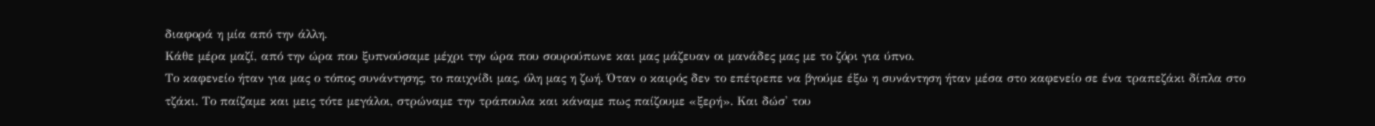διαφορά η μία από την άλλη.
Κάθε μέρα μαζί, από την ώρα που ξυπνούσαμε μέχρι την ώρα που σουρούπωνε και μας μάζευαν οι μανάδες μας με το ζόρι για ύπνο.
Το καφενείο ήταν για μας ο τόπος συνάντησης, το παιχνίδι μας, όλη μας η ζωή. Όταν ο καιρός δεν το επέτρεπε να βγούμε έξω η συνάντηση ήταν μέσα στο καφενείο σε ένα τραπεζάκι δίπλα στο τζάκι. Το παίζαμε και μεις τότε μεγάλοι, στρώναμε την τράπουλα και κάναμε πως παίζουμε «ξερή». Και δώσ' του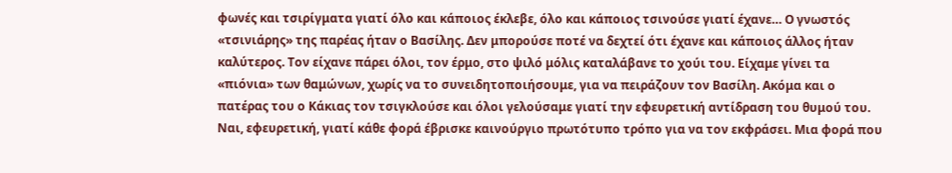φωνές και τσιρίγματα γιατί όλο και κάποιος έκλεβε, όλο και κάποιος τσινούσε γιατί έχανε… Ο γνωστός «τσινιάρης» της παρέας ήταν ο Βασίλης. Δεν μπορούσε ποτέ να δεχτεί ότι έχανε και κάποιος άλλος ήταν καλύτερος. Τον είχανε πάρει όλοι, τον έρμο, στο ψιλό μόλις καταλάβανε το χούι του. Είχαμε γίνει τα «πιόνια» των θαμώνων, χωρίς να το συνειδητοποιήσουμε, για να πειράζουν τον Βασίλη. Ακόμα και ο πατέρας του ο Κάκιας τον τσιγκλούσε και όλοι γελούσαμε γιατί την εφευρετική αντίδραση του θυμού του. Ναι, εφευρετική, γιατί κάθε φορά έβρισκε καινούργιο πρωτότυπο τρόπο για να τον εκφράσει. Μια φορά που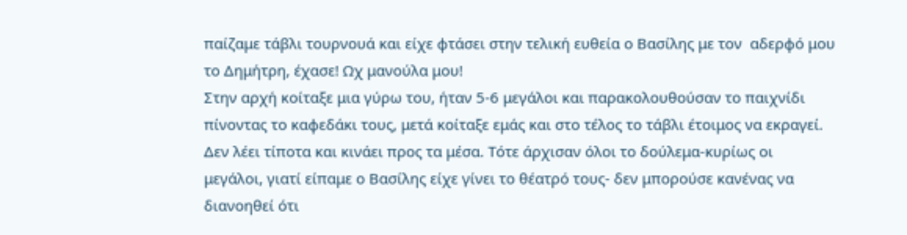παίζαμε τάβλι τουρνουά και είχε φτάσει στην τελική ευθεία ο Βασίλης με τον  αδερφό μου το Δημήτρη, έχασε! Ωχ μανούλα μου!
Στην αρχή κοίταξε μια γύρω του, ήταν 5-6 μεγάλοι και παρακολουθούσαν το παιχνίδι πίνοντας το καφεδάκι τους, μετά κοίταξε εμάς και στο τέλος το τάβλι έτοιμος να εκραγεί. Δεν λέει τίποτα και κινάει προς τα μέσα. Τότε άρχισαν όλοι το δούλεμα-κυρίως οι μεγάλοι, γιατί είπαμε ο Βασίλης είχε γίνει το θέατρό τους- δεν μπορούσε κανένας να διανοηθεί ότι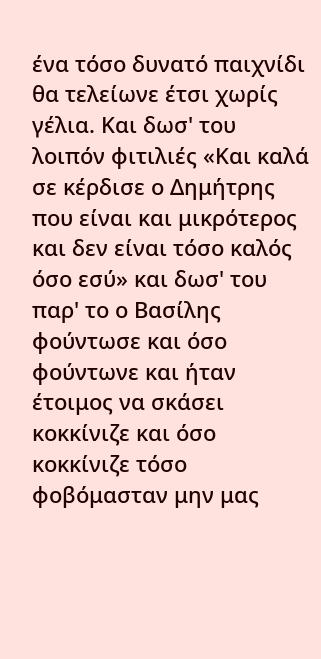ένα τόσο δυνατό παιχνίδι θα τελείωνε έτσι χωρίς γέλια. Και δωσ' του λοιπόν φιτιλιές «Και καλά σε κέρδισε ο Δημήτρης που είναι και μικρότερος και δεν είναι τόσο καλός όσο εσύ» και δωσ' του παρ' το ο Βασίλης φούντωσε και όσο φούντωνε και ήταν έτοιμος να σκάσει κοκκίνιζε και όσο κοκκίνιζε τόσο φοβόμασταν μην μας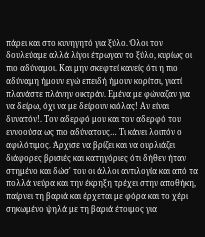πάρει και στο κυνηγητό για ξύλο. Όλοι τον δουλεύαμε αλλά λίγοι έτρωγαν το ξύλο, κυρίως οι πιο αδύναμοι. Και μην σκεφτεί κανείς ότι η πιο αδύναμη ήμουν εγώ επειδή ήμουν κορίτσι, γιατί πλανάστε πλάνην οικτράν. Εμένα με φώναζαν για να δείρω, όχι να με δείρουν κιόλας! Αν είναι δυνατόν!. Τον αδερφό μου και τον αδερφό του εννοούσα ως πιο αδύνατους… Τι κάνει λοιπόν ο αφιλότιμος. Άρχισε να βρίζει και να ουρλιάζει διάφορες βρισιές και κατηγόριες ότι δήθεν ήταν στημένο και δώσ' του οι άλλοι αντιλογία και από τα πολλά νεύρα και την έκρηξη τρέχει στην αποθήκη, παίρνει τη βαριά και έρχεται με φόρα και το χέρι σηκωμένο ψηλά με τη βαριά έτοιμος για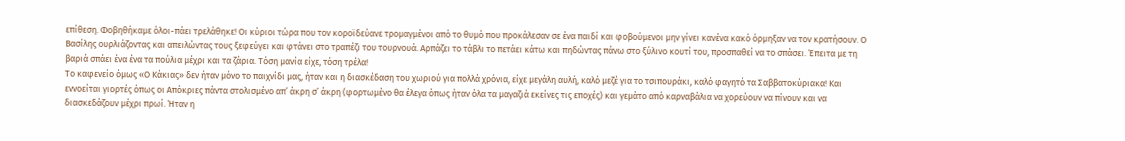επίθεση. Φοβηθήκαμε όλοι-πάει τρελάθηκε! Οι κύριοι τώρα που τον κοροϊδεύανε τρομαγμένοι από το θυμό που προκάλεσαν σε ένα παιδί και φοβούμενοι μην γίνει κανένα κακό όρμηξαν να τον κρατήσουν. Ο Βασίλης ουρλιάζοντας και απειλώντας τους ξεφεύγει και φτάνει στο τραπέζι του τουρνουά. Αρπάζει το τάβλι το πετάει κάτω και πηδώντας πάνω στο ξύλινο κουτί του, προσπαθεί να το σπάσει. Έπειτα με τη βαριά σπάει ένα ένα τα πούλια μέχρι και τα ζάρια. Τόση μανία είχε, τόση τρέλα!
Το καφενείο όμως «Ο Κάκιας» δεν ήταν μόνο το παιχνίδι μας, ήταν και η διασκέδαση του χωριού για πολλά χρόνια, είχε μεγάλη αυλή, καλό μεζέ για το τσιπουράκι, καλό φαγητό τα Σαββατοκύριακα! Και εννοείται γιορτές όπως οι Απόκριες πάντα στολισμένο απ’ άκρη σ’ άκρη (φορτωμένο θα έλεγα όπως ήταν όλα τα μαγαζιά εκείνες τις εποχές) και γεμάτο από καρναβάλια να χορεύουν να πίνουν και να διασκεδάζουν μέχρι πρωί. Ήταν η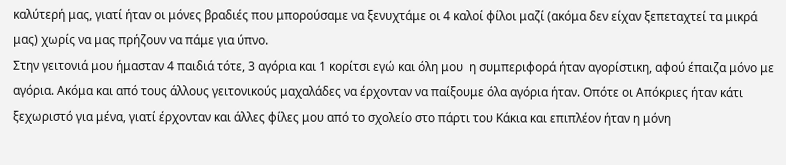καλύτερή μας, γιατί ήταν οι μόνες βραδιές που μπορούσαμε να ξενυχτάμε οι 4 καλοί φίλοι μαζί (ακόμα δεν είχαν ξεπεταχτεί τα μικρά μας) χωρίς να μας πρήζουν να πάμε για ύπνο.
Στην γειτονιά μου ήμασταν 4 παιδιά τότε, 3 αγόρια και 1 κορίτσι εγώ και όλη μου  η συμπεριφορά ήταν αγορίστικη, αφού έπαιζα μόνο με αγόρια. Ακόμα και από τους άλλους γειτονικούς μαχαλάδες να έρχονταν να παίξουμε όλα αγόρια ήταν. Οπότε οι Απόκριες ήταν κάτι ξεχωριστό για μένα, γιατί έρχονταν και άλλες φίλες μου από το σχολείο στο πάρτι του Κάκια και επιπλέον ήταν η μόνη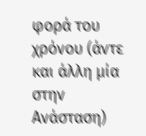φορά του χρόνου (άντε και άλλη μία στην Ανάσταση)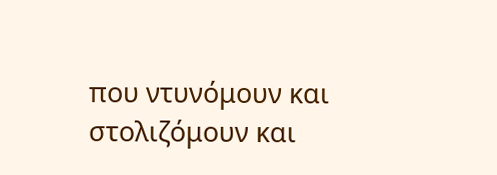που ντυνόμουν και στολιζόμουν και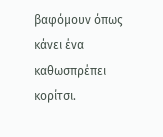βαφόμουν όπως κάνει ένα καθωσπρέπει κορίτσι.